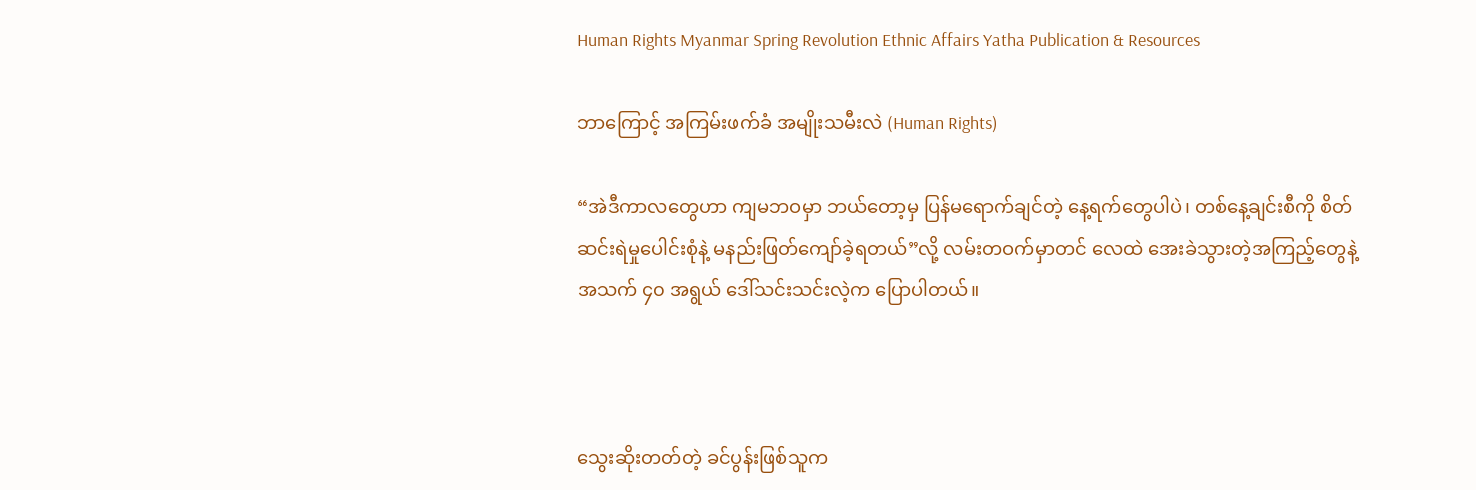Human Rights Myanmar Spring Revolution Ethnic Affairs Yatha Publication & Resources

ဘာကြောင့် အကြမ်းဖက်ခံ အမျိုးသမီးလဲ (Human Rights)

“အဲဒီကာလတွေဟာ ကျမဘဝမှာ ဘယ်တော့မှ ပြန်မရောက်ချင်တဲ့ နေ့ရက်တွေပါပဲ၊ တစ်နေ့ချင်းစီကို စိတ်ဆင်းရဲမှုပေါင်းစုံနဲ့ မနည်းဖြတ်ကျော်ခဲ့ရတယ်”လို့ လမ်းတဝက်မှာတင် လေထဲ အေးခဲသွားတဲ့အကြည့်တွေနဲ့ အသက် ၄၀ အရွယ် ဒေါ်သင်းသင်းလဲ့က ပြောပါတယ်။



သွေးဆိုးတတ်တဲ့ ခင်ပွန်းဖြစ်သူက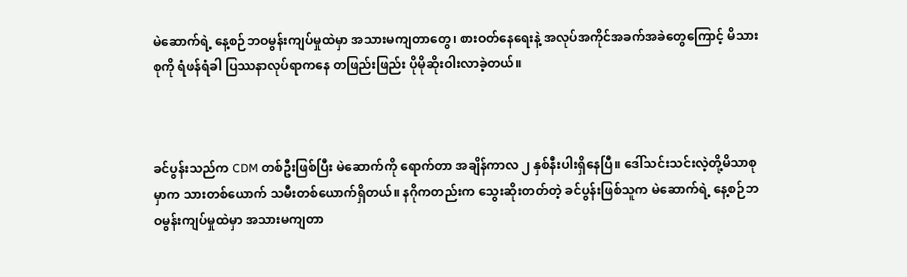မဲဆောက်ရဲ့ နေ့စဉ်ဘဝမွန်းကျပ်မှုထဲမှာ အသားမကျတာတွေ၊ စားဝတ်နေရေးနဲ့ အလုပ်အကိုင်အခက်အခဲတွေကြောင့် မိသားစုကို ရံဖန်ရံခါ ပြဿနာလုပ်ရာကနေ တဖြည်းဖြည်း ပိုမိုဆိုးဝါးလာခဲ့တယ်။



ခင်ပွန်းသည်က CDM တစ်ဦးဖြစ်ပြီး မဲဆောက်ကို ရောက်တာ အချိန်ကာလ ၂ နှစ်နီးပါးရှိနေပြီ။ ဒေါ်သင်းသင်းလဲ့တို့မိသာစုမှာက သားတစ်ယောက် သမီးတစ်ယောက်ရှိတယ်။ နဂိုကတည်းက သွေးဆိုးတတ်တဲ့ ခင်ပွန်းဖြစ်သူက မဲဆောက်ရဲ့ နေ့စဉ်ဘဝမွန်းကျပ်မှုထဲမှာ အသားမကျတာ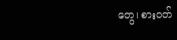တွေ၊ စားဝတ်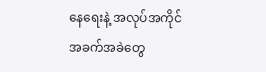နေရေးနဲ့ အလုပ်အကိုင်အခက်အခဲတွေ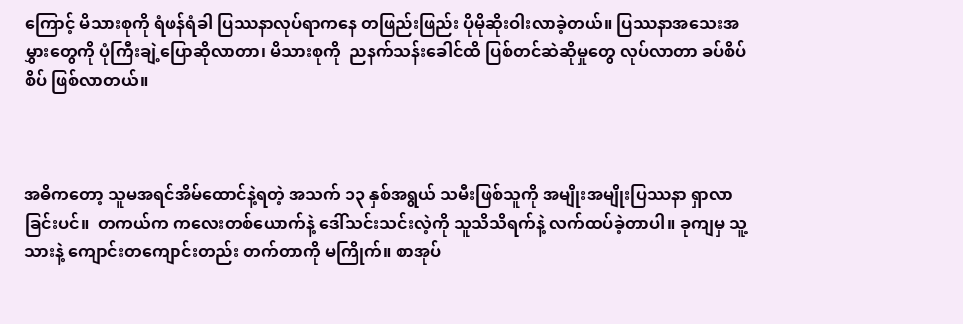ကြောင့် မိသားစုကို ရံဖန်ရံခါ ပြဿနာလုပ်ရာကနေ တဖြည်းဖြည်း ပိုမိုဆိုးဝါးလာခဲ့တယ်။ ပြဿနာအသေးအမွှားတွေကို ပုံကြီးချဲ့ပြောဆိုလာတာ၊ မိသားစုကို  ညနက်သန်းခေါင်ထိ ပြစ်တင်ဆဲဆိုမှုတွေ လုပ်လာတာ ခပ်စိပ်စိပ် ဖြစ်လာတယ်။



အဓိကတော့ သူမအရင်အိမ်ထောင်နဲ့ရတဲ့ အသက် ၁၃ နှစ်အရွယ် သမီးဖြစ်သူကို အမျိုးအမျိုးပြဿနာ ရှာလာခြင်းပင်။  တကယ်က ကလေးတစ်ယောက်နဲ့ ဒေါ်သင်းသင်းလဲ့ကို သူသိသိရက်နဲ့ လက်ထပ်ခဲ့တာပါ။ ခုကျမှ သူ့သားနဲ့ ကျောင်းတကျောင်းတည်း တက်တာကို မကြိုက်။ စာအုပ်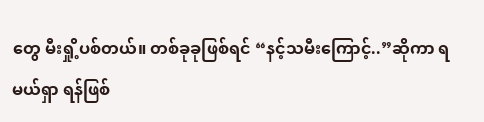တွေ မီးရှို့ပစ်တယ်။ တစ်ခုခုဖြစ်ရင် “နင့်သမီးကြောင့်..”ဆိုကာ ရမယ်ရှာ ရန်ဖြစ်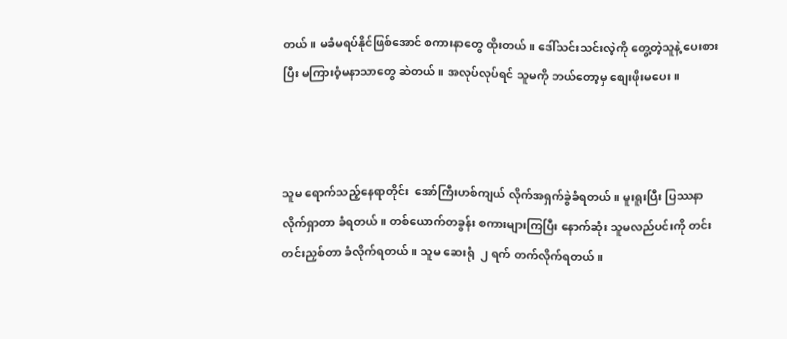တယ်။ မခံမရပ်နိုင်ဖြစ်အောင် စကားနာတွေ ထိုးတယ်။ ဒေါ်သင်းသင်းလဲ့ကို တွေ့တဲ့သူနဲ့ ပေးစားပြီး မကြားဝံ့မနာသာတွေ ဆဲတယ်။ အလုပ်လုပ်ရင် သူမကို ဘယ်တော့မှ စျေးဖိုးမပေး။



သူမ ရောက်သည့်နေရာတိုင်း  အော်ကြီးဟစ်ကျယ် လိုက်အရှက်ခွဲခံရတယ်။ မူးရူးပြီး ပြဿနာ လိုက်ရှာတာ ခံရတယ်။ တစ်ယောက်တခွန်း စကားများကြပြီး နောက်ဆုံး သူမလည်ပင်းကို တင်းတင်းညှစ်တာ ခံလိုက်ရတယ်။ သူမ ဆေးရုံ  ၂ ရက် တက်လိုက်ရတယ်။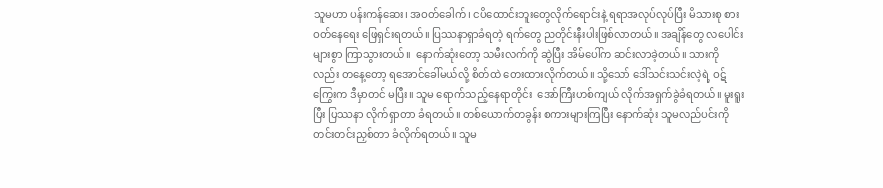သူမဟာ ပန်းကန်ဆေး၊ အဝတ်ခေါက်၊ ငပိထောင်းဘူးတွေလိုက်ရောင်းနဲ့ ရရာအလုပ်လုပ်ပြီး မိသားစု စားဝတ်နေရေး ဖြေရှင်းရတယ်။ ပြဿနာရှာခံရတဲ့ ရက်တွေ ညတိုင်းနီးပါးဖြစ်လာတယ်။ အချိန်တွေ လပေါင်းများစွာ ကြာသွားတယ်။  နောက်ဆုံးတော့ သမီးလက်ကို ဆွဲပြီး အိမ်ပေါ်က ဆင်းလာခဲ့တယ်။ သားကိုလည်း တနေ့တော့ ရအောင်ခေါ်မယ်လို့ စိတ်ထဲ တေးထားလိုက်တယ်။ သို့သော် ဒေါ်သင်းသင်းလဲ့ရဲ့ ဝဋ်ကြွေးက ဒီမှာတင် မပြီး။ သူမ ရောက်သည့်နေရာတိုင်း  အော်ကြီးဟစ်ကျယ် လိုက်အရှက်ခွဲခံရတယ်။ မူးရူးပြီး ပြဿနာ လိုက်ရှာတာ ခံရတယ်။ တစ်ယောက်တခွန်း စကားများကြပြီး နောက်ဆုံး သူမလည်ပင်းကို တင်းတင်းညှစ်တာ ခံလိုက်ရတယ်။ သူမ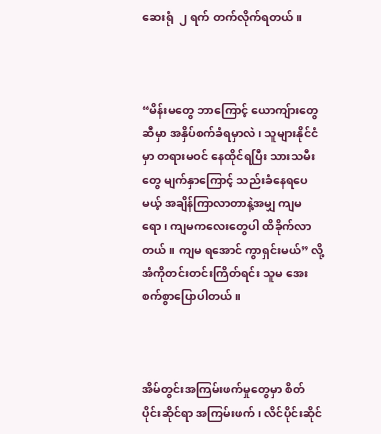ဆေးရုံ  ၂ ရက် တက်လိုက်ရတယ်။



“မိန်းမတွေ ဘာကြောင့် ယောကျ်ားတွေဆီမှာ အနှိပ်စက်ခံရမှာလဲ၊ သူများနိုင်ငံမှာ တရားမဝင် နေထိုင်ရပြီး သားသမီးတွေ မျက်နှာကြောင့် သည်းခံနေရပေမယ့် အချိန်ကြာလာတာနဲ့အမျှ ကျမရော၊ ကျမကလေးတွေပါ ထိခိုက်လာတယ်။ ကျမ ရအောင် ကွာရှင်းမယ်” လို့  အံကိုတင်းတင်းကြိတ်ရင်း သူမ အေးစက်စွာပြောပါတယ်။



အိမ်တွင်းအကြမ်းဖက်မှုတွေမှာ စိတ်ပိုင်းဆိုင်ရာ အကြမ်းဖက်၊ လိင်ပိုင်းဆိုင်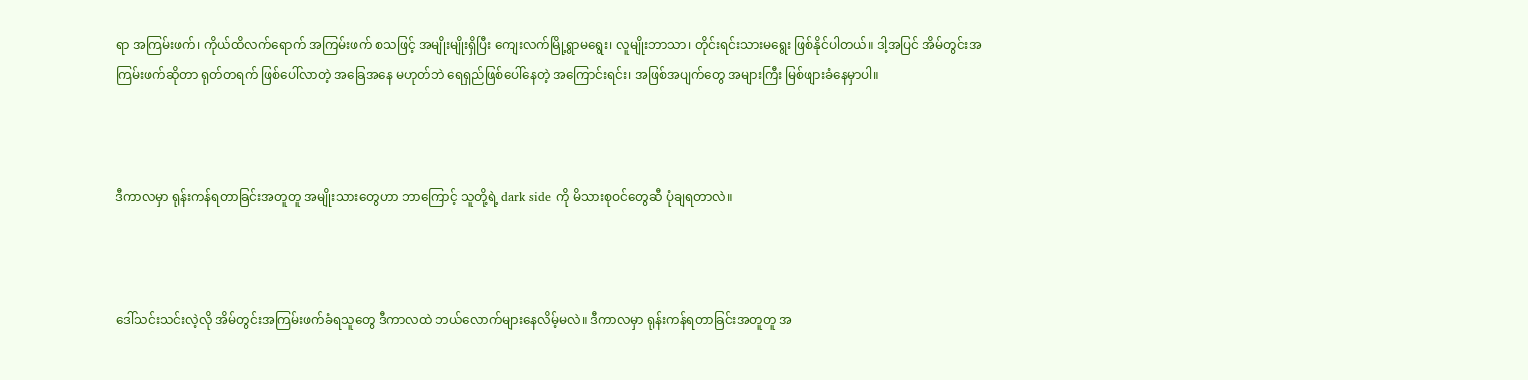ရာ အကြမ်းဖက်၊ ကိုယ်ထိလက်ရောက် အကြမ်းဖက် စသဖြင့် အမျိုးမျိုးရှိပြီး ကျေးလက်မြို့ရွာမရွေး၊ လူမျိုးဘာသာ၊ တိုင်းရင်းသားမရွေး ဖြစ်နိုင်ပါတယ်။ ဒါ့အပြင် အိမ်တွင်းအကြမ်းဖက်ဆိုတာ ရုတ်တရက် ဖြစ်ပေါ်လာတဲ့ အခြေအနေ မဟုတ်ဘဲ ရေရှည်ဖြစ်ပေါ်နေတဲ့ အကြောင်းရင်း၊ အဖြစ်အပျက်တွေ အများကြီး မြစ်ဖျားခံနေမှာပါ။



ဒီကာလမှာ ရုန်းကန်ရတာခြင်းအတူတူ အမျိုးသားတွေဟာ ဘာကြောင့် သူတို့ရဲ့ dark side ကို မိသားစုဝင်တွေဆီ ပုံချရတာလဲ။



ဒေါ်သင်းသင်းလဲ့လို အိမ်တွင်းအကြမ်းဖက်ခံရသူတွေ ဒီကာလထဲ ဘယ်လောက်များနေလိမ့်မလဲ။ ဒီကာလမှာ ရုန်းကန်ရတာခြင်းအတူတူ အ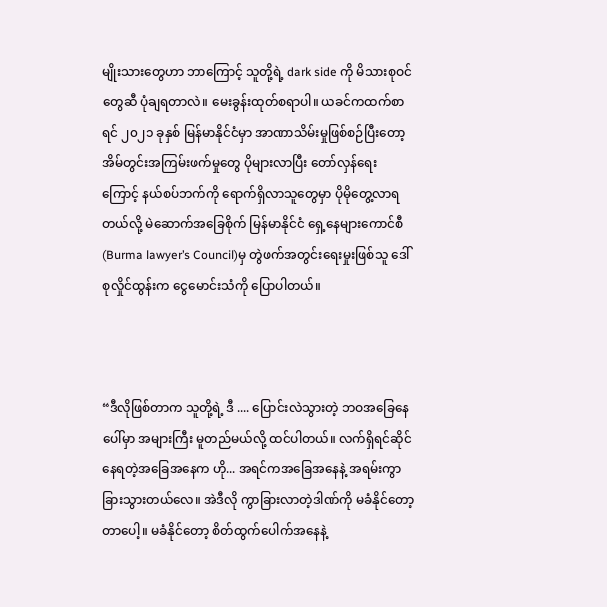မျိုးသားတွေဟာ ဘာကြောင့် သူတို့ရဲ့ dark side ကို မိသားစုဝင်တွေဆီ ပုံချရတာလဲ။ မေးခွန်းထုတ်စရာပါ။ ယခင်ကထက်စာရင် ၂၀၂၁ ခုနှစ် မြန်မာနိုင်ငံမှာ အာဏာသိမ်းမှုဖြစ်စဉ်ပြီးတော့ အိမ်တွင်းအကြမ်းဖက်မှုတွေ ပိုများလာပြီး တော်လှန်ရေးကြောင့် နယ်စပ်ဘက်ကို ရောက်ရှိလာသူတွေမှာ ပိုမိုတွေ့လာရတယ်လို့ မဲဆောက်အခြေစိုက် မြန်မာနိုင်ငံ ရှေ့နေများကောင်စီ(Burma lawyer’s Council)မှ တွဲဖက်အတွင်းရေးမှုးဖြစ်သူ ဒေါ်စုလှိုင်ထွန်းက ငွေမောင်းသံကို ပြောပါတယ်။



“ဒီလိုဖြစ်တာက သူတို့ရဲ့ ဒီ .... ပြောင်းလဲသွားတဲ့ ဘဝအခြေနေပေါ်မှာ အများကြီး မူတည်မယ်လို့ ထင်ပါတယ်။ လက်ရှိရင်ဆိုင်နေရတဲ့အခြေအနေက ဟို... အရင်ကအခြေအနေနဲ့ အရမ်းကွာခြားသွားတယ်လေ။ အဲဒီလို ကွာခြားလာတဲ့ဒါဏ်ကို မခံနိုင်တော့တာပေါ့။ မခံနိုင်တော့ စိတ်ထွက်ပေါက်အနေနဲ့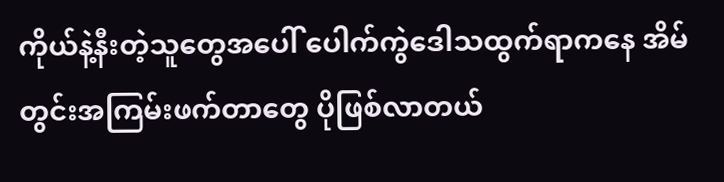ကိုယ်နဲ့နီးတဲ့သူတွေအပေါ် ပေါက်ကွဲ‌ဒေါသထွက်ရာကနေ အိမ်တွင်းအကြမ်းဖက်တာတွေ ပိုဖြစ်လာတယ်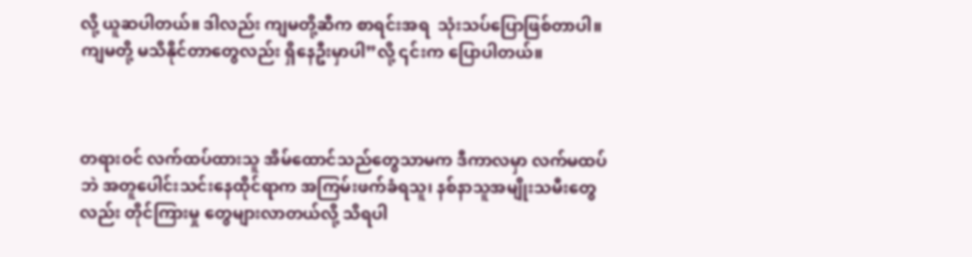လို့ ယူဆပါတယ်။ ဒါလည်း ကျမတို့ဆီက စာရင်းအရ  သုံးသပ်‌ပြောဖြစ်တာပါ။ ကျမတို့ မသိနိုင်တာတွေလည်း ရှိနေဦးမှာပါ”လို့ ၎င်းက ပြောပါတယ်။



တရားဝင် လက်ထပ်ထားသူ အိမ်ထောင်သည်တွေသာမက ဒီကာလမှာ လက်မထပ်ဘဲ အတူပေါင်းသင်းနေထိုင်ရာက အကြမ်းဖက်ခံရသူ၊ နစ်နာသူအမျိုးသမီးတွေလည်း တိုင်ကြားမှု တွေများလာတယ်လို့ သိရပါ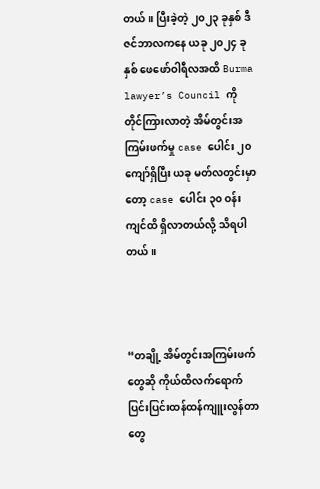တယ်။ ပြီးခဲ့တဲ့ ၂၀၂၃ ခုနှစ် ဒီဇင်ဘာလကနေ ယခု ၂၀၂၄ ခုနှစ် ဖေဖော်ဝါရီလအထိ Burma lawyer’s Council ကို တိုင်ကြားလာတဲ့ အိမ်တွင်းအကြမ်းဖက်မှု case ပေါင်း ၂၀ ကျော်ရှိပြီး ယခု မတ်လတွင်းမှာတော့ case ပေါင်း ၃၀ ဝန်းကျင်ထိ ရှိလာတယ်လို့ သိရပါတယ်။



“တချို့ အိမ်တွင်းအကြမ်းဖက်တွေဆို ကိုယ်ထိလက်ရောက် ပြင်းပြင်းထန်ထန်ကျူးလွန်တာတွေ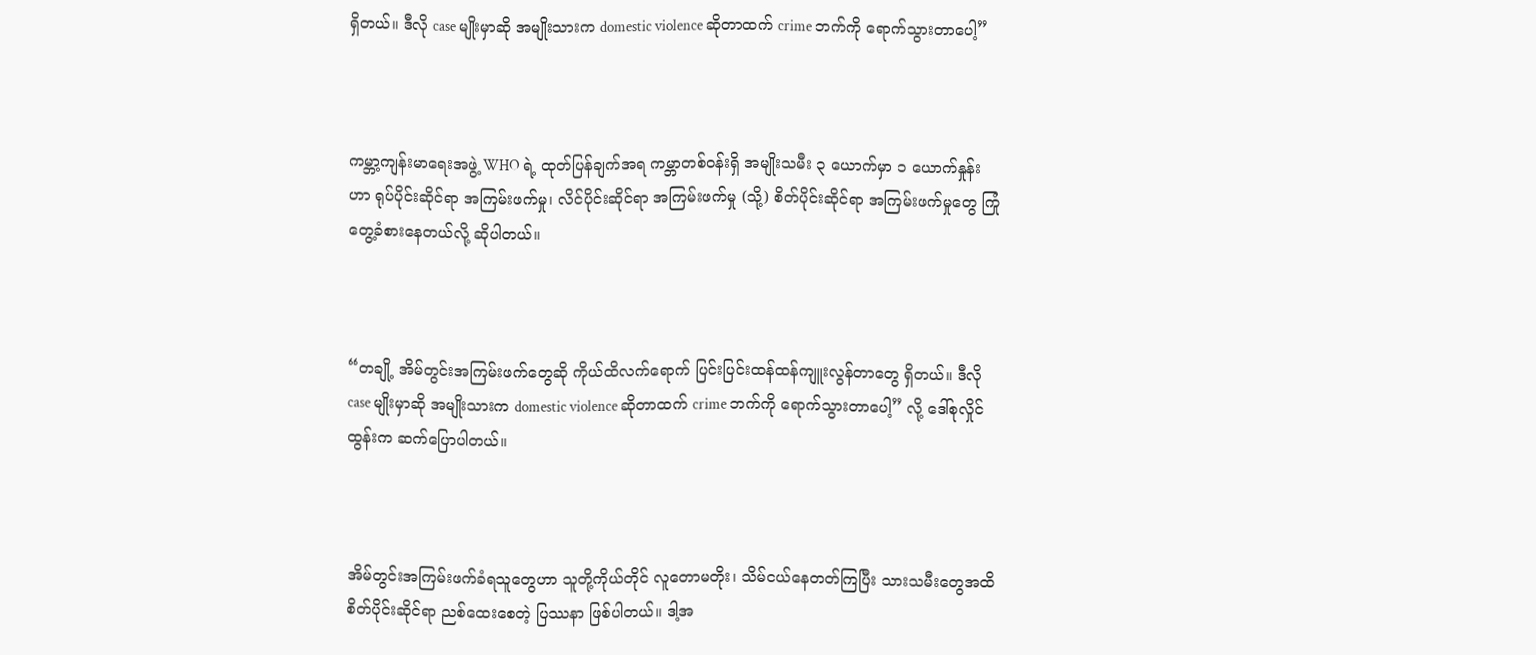ရှိတယ်။ ဒီလို case မျိုးမှာဆို အမျိုးသားက domestic violence ဆိုတာထက် crime ဘက်ကို ရောက်သွားတာပေါ့”



ကမ္ဘာ့ကျန်းမာရေးအဖွဲ့ WHO ရဲ့ ထုတ်ပြန်ချက်အရ ကမ္ဘာတစ်ဝန်းရှိ အမျိုးသမီး ၃ ယောက်မှာ ၁ ယောက်နှုန်းဟာ ရုပ်ပိုင်းဆိုင်ရာ အကြမ်းဖက်မှု၊ လိင်ပိုင်းဆိုင်ရာ အကြမ်းဖက်မှု (သို့) စိတ်ပိုင်းဆိုင်ရာ အကြမ်းဖက်မှုတွေ ကြုံတွေ့ခံစားနေတယ်လို့ ဆိုပါတယ်။



“တချို့ အိမ်တွင်းအကြမ်းဖက်တွေဆို ကိုယ်ထိလက်ရောက် ပြင်းပြင်းထန်ထန်ကျူးလွန်တာတွေ ရှိတယ်။ ဒီလို case မျိုးမှာဆို အမျိုးသားက domestic violence ဆိုတာထက် crime ဘက်ကို ရောက်သွားတာပေါ့” လို့ ဒေါ်စုလှိုင်ထွန်းက ဆက်ပြောပါတယ်။



အိမ်တွင်းအကြမ်းဖက်ခံရသူတွေဟာ သူတို့ကိုယ်တိုင် လူတောမတိုး၊ သိမ်ငယ်နေတတ်ကြပြီး သားသမီးတွေအထိ စိတ်ပိုင်းဆိုင်ရာ ညစ်ထေးစေတဲ့ ပြဿနာ ဖြစ်ပါတယ်။ ဒါ့အ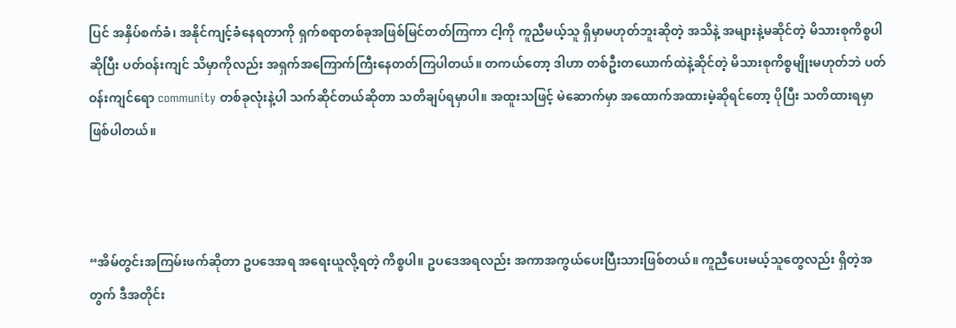ပြင် အနှိပ်စက်ခံ၊ အနိုင်ကျင့်ခံနေရတာကို ရှက်စရာတစ်ခုအဖြစ်မြင်တတ်ကြကာ ငါ့ကို ကူညီမယ့်သူ ရှိမှာမဟုတ်ဘူးဆိုတဲ့ အသိနဲ့ အများနဲ့မဆိုင်တဲ့ မိသားစုကိစ္စပါဆိုပြီး ပတ်ဝန်းကျင် သိမှာကိုလည်း အရှက်အကြောက်ကြီး‌နေတတ်ကြပါတယ်။ တကယ်တော့ ဒါဟာ တစ်ဦးတယောက်ထဲနဲ့ဆိုင်တဲ့ မိသားစုကိစ္စမျိုးမဟုတ်ဘဲ ပတ်ဝန်းကျင်ရော community တစ်ခုလုံးနဲ့ပါ သက်ဆိုင်တယ်ဆိုတာ သတိချပ်ရမှာပါ။ အထူးသဖြင့် မဲဆောက်မှာ အထောက်အထားမဲ့ဆိုရင်တော့ ပိုပြီး သတိထားရမှာဖြစ်ပါတယ်။



“အိမ်တွင်းအကြမ်းဖက်ဆိုတာ ဥပဒေအရ အရေးယူလို့ရတဲ့ ကိစ္စပါ။ ဥပဒေအရလည်း အကာအကွယ်ပေးပြီးသားဖြစ်တယ်။ ကူညီပေးမယ့်သူတွေလည်း ရှိတဲ့အတွက် ဒီအတိုင်း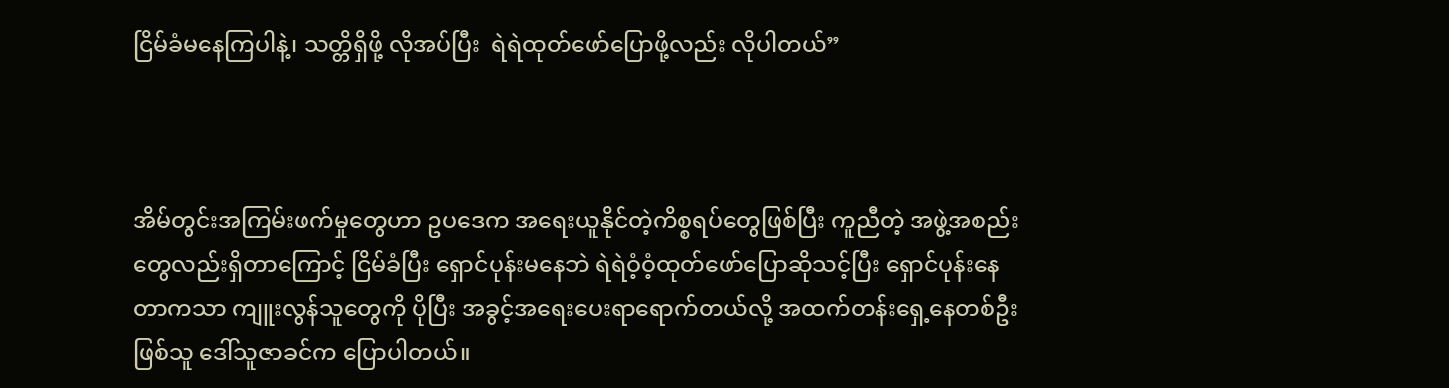ငြိမ်ခံမနေကြပါနဲ့၊ သတ္တိရှိဖို့ လိုအပ်ပြီး  ရဲရဲထုတ်ဖော်ပြောဖို့လည်း လိုပါတယ်”



အိမ်တွင်းအကြမ်းဖက်မှုတွေဟာ ဥပဒေက အရေးယူနိုင်တဲ့ကိစ္စရပ်တွေဖြစ်ပြီး ကူညီတဲ့ အဖွဲ့အစည်းတွေလည်းရှိတာကြောင့် ငြိမ်ခံပြီး ရှောင်ပုန်းမနေဘဲ ရဲရဲဝံ့ဝံ့ထုတ်ဖော်ပြောဆိုသင့်ပြီး ရှောင်ပုန်းနေတာကသာ ကျူးလွန်သူတွေကို ပိုပြီး အခွင့်အရေးပေးရာရောက်တယ်လို့ အထက်တန်းရှေ့နေတစ်ဦးဖြစ်သူ ဒေါ်သူဇာခင်က ပြောပါတယ်။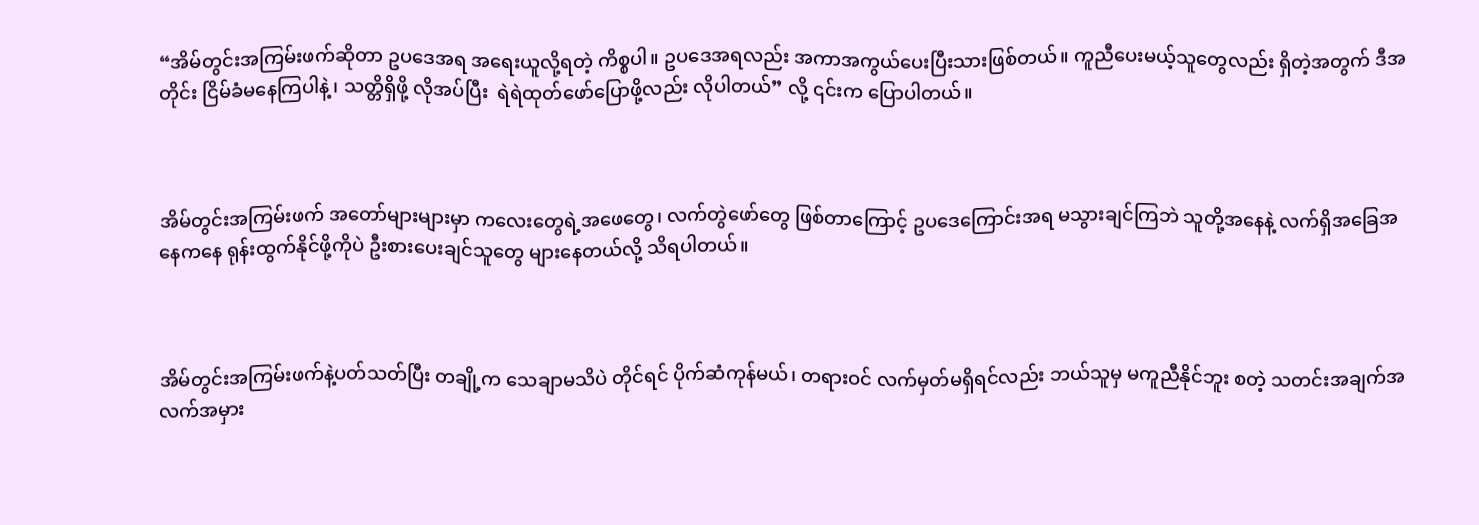“အိမ်တွင်းအကြမ်းဖက်ဆိုတာ ဥပဒေအရ အရေးယူလို့ရတဲ့ ကိစ္စပါ။ ဥပဒေအရလည်း အကာအကွယ်ပေးပြီးသားဖြစ်တယ်။ ကူညီပေးမယ့်သူတွေလည်း ရှိတဲ့အတွက် ဒီအတိုင်း ငြိမ်ခံမနေကြပါနဲ့၊ သတ္တိရှိဖို့ လိုအပ်ပြီး  ရဲရဲထုတ်ဖော်ပြောဖို့လည်း လိုပါတယ်” လို့ ၎င်းက ပြောပါတယ်။



အိမ်တွင်းအကြမ်းဖက် အတော်များများမှာ ကလေး‌တွေရဲ့အဖေတွေ၊ လက်တွဲဖော်တွေ ဖြစ်တာကြောင့် ဥပဒေကြောင်းအရ မသွားချင်ကြဘဲ သူတို့အနေနဲ့ လက်ရှိအခြေအနေကနေ ရုန်းထွက်နိုင်ဖို့ကိုပဲ ဦးစားပေးချင်သူတွေ များနေတယ်လို့ သိရပါတယ်။



အိမ်တွင်းအကြမ်းဖက်နဲ့ပတ်သတ်ပြီး တချို့က သေချာမသိပဲ တိုင်ရင် ပိုက်ဆံကုန်မယ်၊ တရားဝင် လက်မှတ်မရှိရင်လည်း ဘယ်သူမှ မကူညီနိုင်ဘူး စတဲ့ သတင်းအချက်အလက်အမှား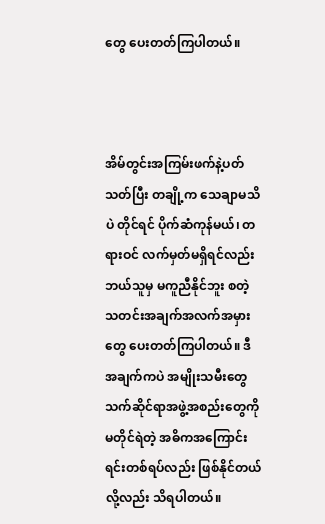တွေ ပေးတတ်ကြပါတယ်။



အိမ်တွင်းအကြမ်းဖက်နဲ့ပတ်သတ်ပြီး တချို့က သေချာမသိပဲ တိုင်ရင် ပိုက်ဆံကုန်မယ်၊ တရားဝင် လက်မှတ်မရှိရင်လည်း ဘယ်သူမှ မကူညီနိုင်ဘူး စတဲ့ သတင်းအချက်အလက်အမှားတွေ ပေးတတ်ကြပါတယ်။ ဒီအချက်ကပဲ အမျိုးသမီးတွေ သက်ဆိုင်ရာအဖွဲ့အစည်းတွေကို မတိုင်ရဲတဲ့ အဓိကအကြောင်းရင်းတစ်ရပ်လည်း ဖြစ်နိုင်တယ်လို့လည်း သိရပါတယ်။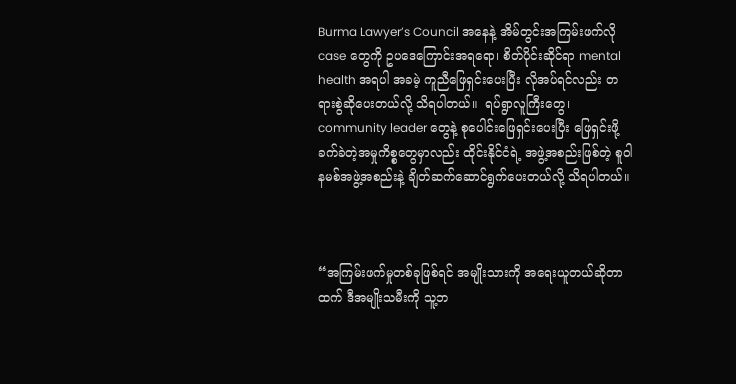Burma Lawyer’s Council အနေနဲ့ အိမ်တွင်းအကြမ်းဖက်လို case တွေကို ဥပဒေကြောင်းအရရော၊ စိတ်ပိုင်းဆိုင်ရာ mental health အရပါ အခမဲ့ ကူညီဖြေရှင်းပေးပြီး လိုအပ်ရင်လည်း တရားစွဲဆိုပေးတယ်လို့ သိရပါတယ်။  ရပ်ရွာလူကြီးတွေ၊ community leader တွေနဲ့ စုပေါင်းဖြေရှင်းပေးပြီး ဖြေရှင်းဖို့ ခက်ခဲတဲ့အမှုကိစ္စတွေမှာလည်း ထိုင်းနိုင်ငံရဲ့ အဖွဲ့အစည်းဖြစ်တဲ့ စူဝါနမစ်အဖွဲ့အစည်းနဲ့ ချိတ်ဆက်ဆောင်ရွက်ပေးတယ်လို့ သိရပါတယ်။



“အကြမ်းဖက်မှုတစ်ခုဖြစ်ရင် အမျိုးသားကို အရေးယူတယ်ဆိုတာထက် ဒီအမျိုးသမီးကို သူ့ဘ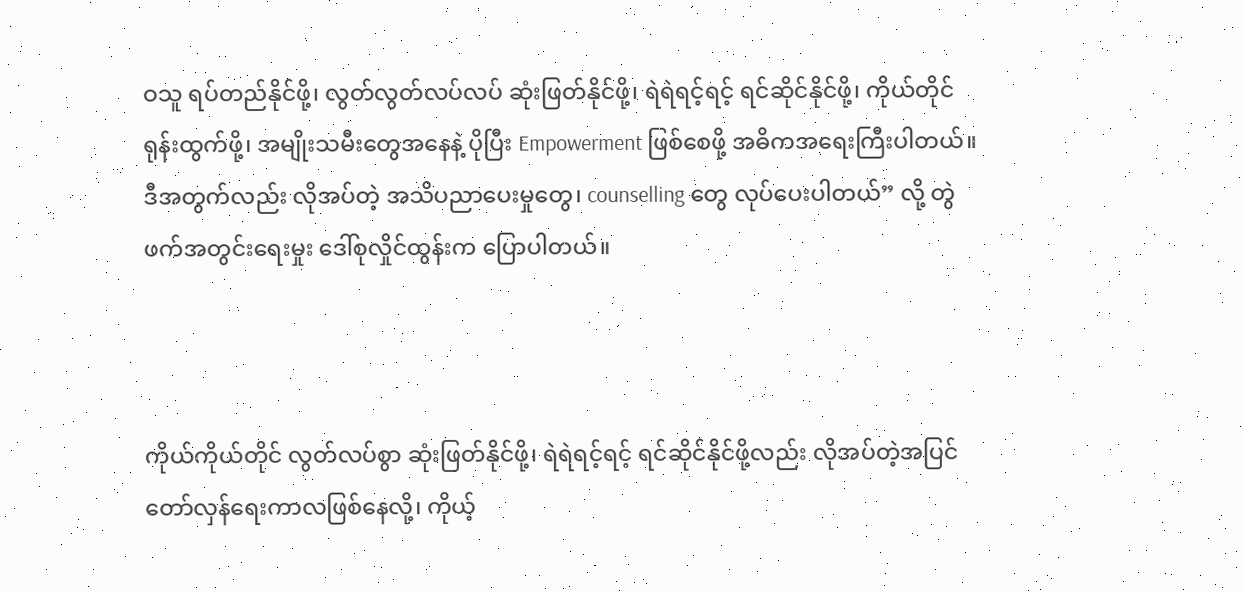ဝသူ ရပ်တည်နိုင်ဖို့၊ လွတ်လွတ်လပ်လပ် ဆုံးဖြတ်နိုင်ဖို့၊ ရဲရဲရင့်ရင့် ရင်ဆိုင်နိုင်ဖို့၊ ကိုယ်တိုင် ရုန်းထွက်ဖို့၊ အမျိုးသမီးတွေအနေနဲ့ ပိုပြီး Empowerment ဖြစ်စေဖို့ အဓိကအရေးကြီးပါတယ်။ ဒီအတွက်လည်း လိုအပ်တဲ့ အသိပညာပေးမှုတွေ၊ counselling တွေ လုပ်ပေးပါတယ်” လို့ တွဲဖက်အတွင်းရေးမှုး ဒေါ်စုလှိုင်ထွန်းက ပြောပါတယ်။



ကိုယ်ကိုယ်တိုင် လွတ်လပ်စွာ ဆုံးဖြတ်နိုင်ဖို့၊ ရဲရဲရင့်ရင့် ရင်ဆိုင်နိုင်ဖို့လည်း လိုအပ်တဲ့အပြင် တော်လှန်ရေးကာလဖြစ်နေလို့၊ ကိုယ့်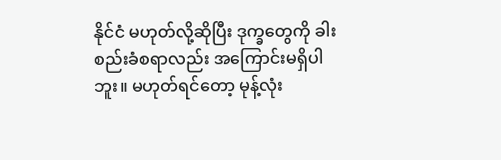နိုင်ငံ မဟုတ်လို့ဆိုပြီး ဒုက္ခတွေကို ခါးစည်းခံစရာလည်း အကြောင်းမရှိပါဘူး။ မဟုတ်ရင်တော့ မုန့်လုံး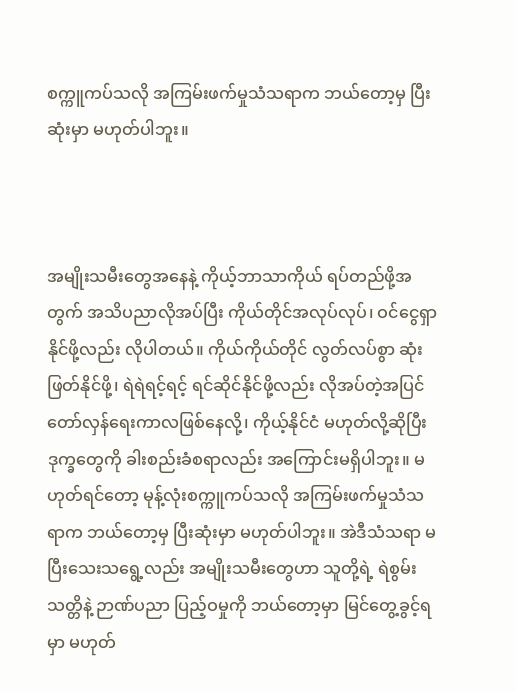စက္ကူကပ်သလို အကြမ်းဖက်မှုသံသရာက ဘယ်တော့မှ ပြီးဆုံးမှာ မဟုတ်ပါဘူး။



အမျိုးသမီးတွေအနေနဲ့ ကိုယ့်ဘာသာကိုယ် ရပ်တည်ဖို့အတွက် အသိပညာလိုအပ်ပြီး ကိုယ်တိုင်အလုပ်လုပ်၊ ဝင်ငွေရှာနိုင်ဖို့လည်း လိုပါတယ်။ ကိုယ်ကိုယ်တိုင် လွတ်လပ်စွာ ဆုံးဖြတ်နိုင်ဖို့၊ ရဲရဲရင့်ရင့် ရင်ဆိုင်နိုင်ဖို့လည်း လိုအပ်တဲ့အပြင် တော်လှန်ရေးကာလဖြစ်နေလို့၊ ကိုယ့်နိုင်ငံ မဟုတ်လို့ဆိုပြီး ဒုက္ခတွေကို ခါးစည်းခံစရာလည်း အကြောင်းမရှိပါဘူး။ မဟုတ်ရင်တော့ မုန့်လုံးစက္ကူကပ်သလို အကြမ်းဖက်မှုသံသရာက ဘယ်တော့မှ ပြီးဆုံးမှာ မဟုတ်ပါဘူး။ အဲဒီသံသရာ မပြီးသေးသရွေ့လည်း အမျိုးသမီးတွေဟာ သူတို့ရဲ့ ရဲစွမ်းသတ္တိနဲ့ ဉာဏ်ပညာ ပြည့်ဝမှုကို ဘယ်တော့မှာ မြင်တွေ့ခွင့်ရမှာ မဟုတ်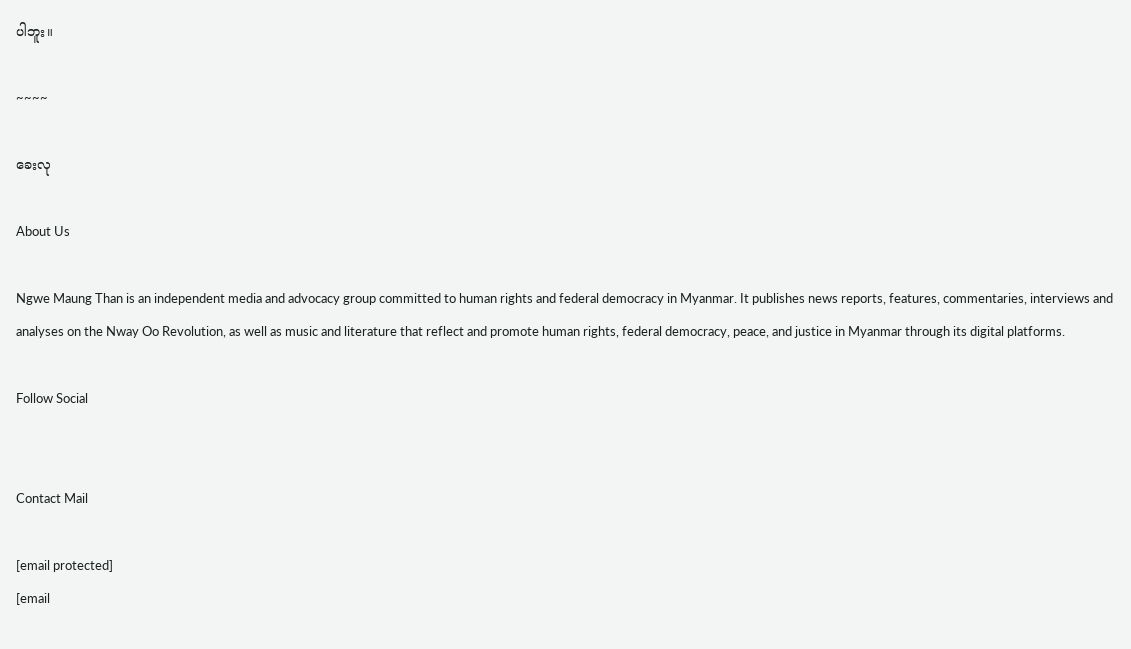ပါဘူး။

~~~~

ခေးလု

About Us

Ngwe Maung Than is an independent media and advocacy group committed to human rights and federal democracy in Myanmar. It publishes news reports, features, commentaries, interviews and analyses on the Nway Oo Revolution, as well as music and literature that reflect and promote human rights, federal democracy, peace, and justice in Myanmar through its digital platforms.

Follow Social


Contact Mail

[email protected]
[email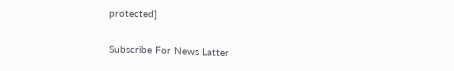protected]

Subscribe For News Latter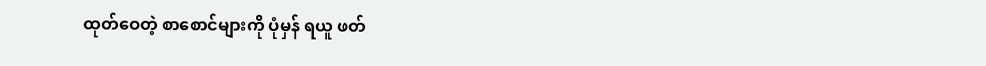ထုတ်ဝေတဲ့ စာစောင်များကို ပုံမှန် ရယူ ဖတ်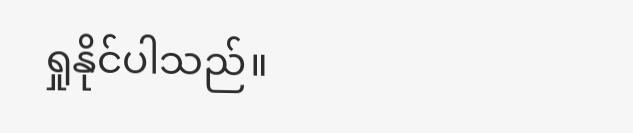ရှုနိုင်ပါသည်။